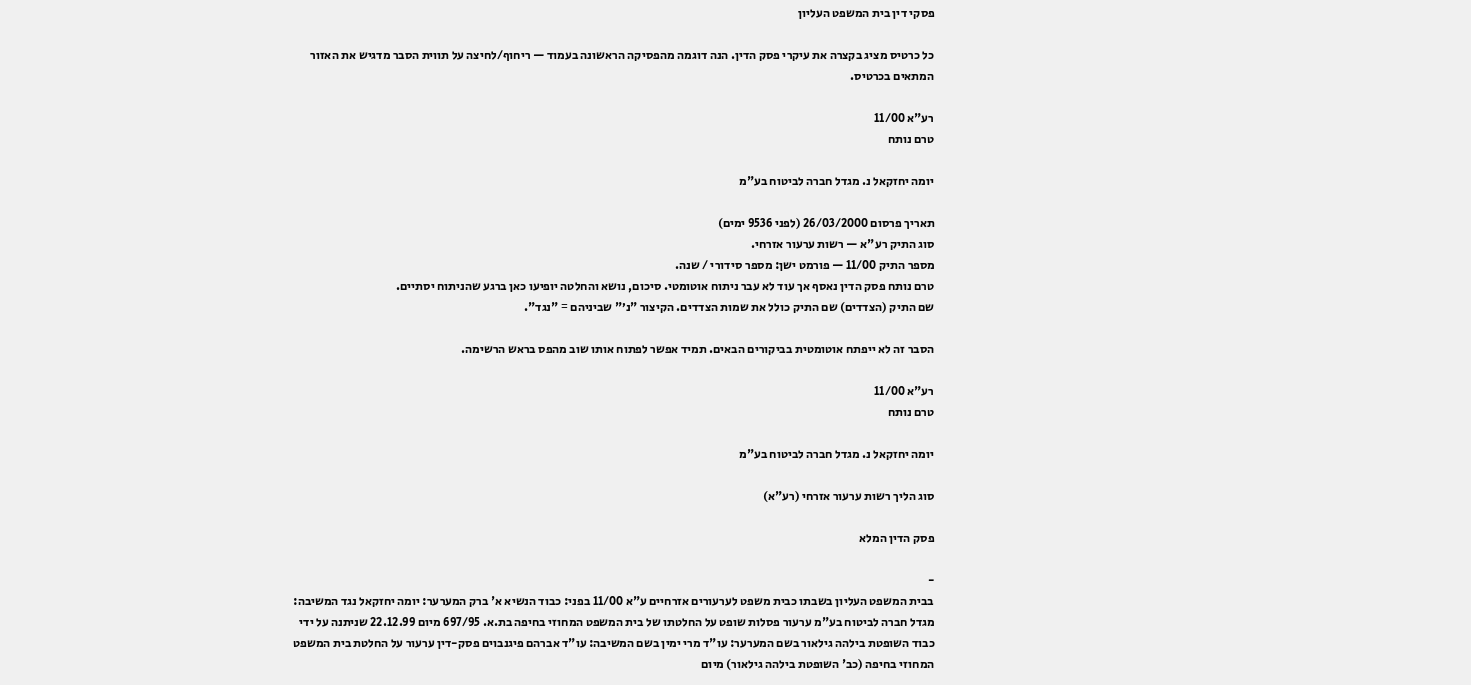פסקי דין בית המשפט העליון

כל כרטיס מציג בקצרה את עיקרי פסק הדין. הנה דוגמה מהפסיקה הראשונה בעמוד — ריחוף/לחיצה על תווית הסבר מדגיש את האזור המתאים בכרטיס.

רע"א 11/00
טרם נותח

יומה יחזקאל נ. מגדל חברה לביטוח בע"מ

תאריך פרסום 26/03/2000 (לפני 9536 ימים)
סוג התיק רע"א — רשות ערעור אזרחי.
מספר התיק 11/00 — פורמט ישן: מספר סידורי / שנה.
טרם נותח פסק הדין נאסף אך עוד לא עבר ניתוח אוטומטי. סיכום, נושא והחלטה יופיעו כאן ברגע שהניתוח יסתיים.
שם התיק (הצדדים) שם התיק כולל את שמות הצדדים. הקיצור "נ׳" שביניהם = "נגד".

הסבר זה לא ייפתח אוטומטית בביקורים הבאים. תמיד אפשר לפתוח אותו שוב מהפס בראש הרשימה.

רע"א 11/00
טרם נותח

יומה יחזקאל נ. מגדל חברה לביטוח בע"מ

סוג הליך רשות ערעור אזרחי (רע"א)

פסק הדין המלא

-
בבית המשפט העליון בשבתו כבית משפט לערעורים אזרחיים ע"א 11/00 בפני: כבוד הנשיא א' ברק המערער: יומה יחזקאל נגד המשיבה: מגדל חברה לביטוח בע"מ ערעור פסלות שופט על החלטתו של בית המשפט המחוזי בחיפה בת.א. 697/95 מיום 22.12.99 שניתנה על ידי כבוד השופטת בילהה גילאור בשם המערער: עו"ד מרי ימין בשם המשיבה: עו"ד אברהם פיגנבוים פסק-דין ערעור על החלטת בית המשפט המחוזי בחיפה (כב' השופטת בילהה גילאור) מיום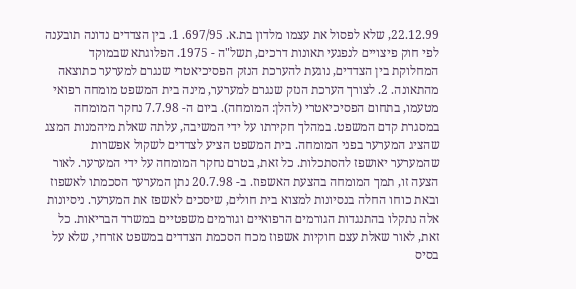22.12.99, שלא לפסול את עצמו מלדון בת.א. 697/95. 1. בין הצדדים נדונה תובענה לפי חוק פיצויים לנפגעי תאונות דרכים, תשל"ה - 1975. הפלוגתא שבמוקד המחלוקת בין הצדדים, נוגעת להערכת הנזק הפסיכיאטרי שנגרם למערער כתוצאה מהתאונה. 2. לצורך הערכת הנזק שנגרם למערער, מינה בית המשפט מומחה רפואי מטעמו, בתחום הפסיכיאטרי (להלן: המומחה). ביום ה- 7.7.98 נחקר המומחה במסגרת קדם המשפט. במהלך חקירתו על ידי המשיבה, עלתה שאלת מיהמנות המצג שהציג המערער בפני המומחה. בית המשפט הציע לצדדים לשקול אפשרות שהמערער יאושפז להסתכלות. כל זאת, בטרם נחקר המומחה על ידי המערער. לאור הצעה זו, תמך המומחה בהצעת האשפוז. ב- 20.7.98 נתן המערער הסכמתו לאשפוז ובאת כוחו החלה בנסיונות למצוא בית חולים, שיסכים לאשפז את המערער. ניסיונות אלה נתקלו בהתנגדות הגורמים הרפואיים וגורמים משפטיים במשרד הבריאות. כל זאת, לאור שאלת עצם חוקיות אשפוז מכח הסכמת הצדדים במשפט אזרחי, שלא על בסיס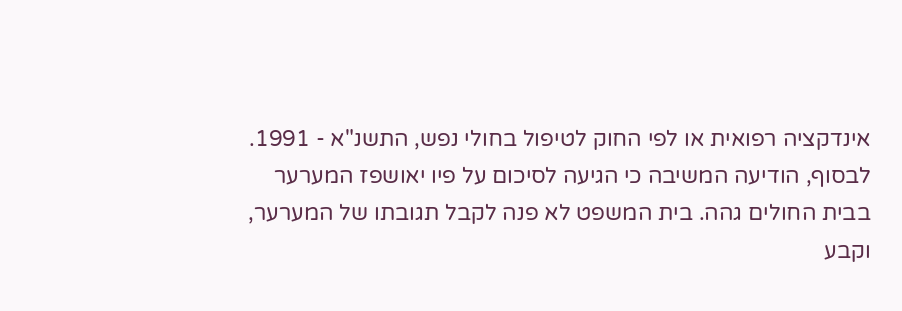אינדקציה רפואית או לפי החוק לטיפול בחולי נפש, התשנ"א - 1991. לבסוף, הודיעה המשיבה כי הגיעה לסיכום על פיו יאושפז המערער בבית החולים גהה. בית המשפט לא פנה לקבל תגובתו של המערער, וקבע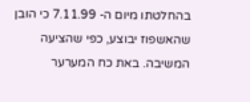בהחלטתו מיום ה- 7.11.99 כי הובן שהאשפוז יבוצע, כפי שהציעה המשיבה. באת כח המערער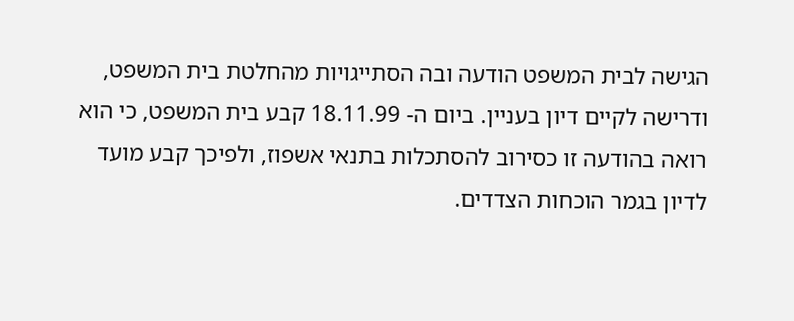הגישה לבית המשפט הודעה ובה הסתייגויות מהחלטת בית המשפט, ודרישה לקיים דיון בעניין. ביום ה- 18.11.99 קבע בית המשפט, כי הוא רואה בהודעה זו כסירוב להסתכלות בתנאי אשפוז, ולפיכך קבע מועד לדיון בגמר הוכחות הצדדים.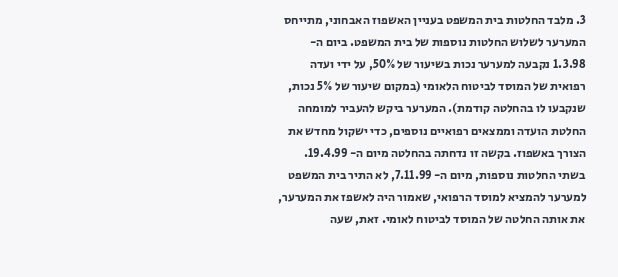3. מלבד החלטות בית המשפט בעניין האשפוז האבחוני, מתייחס המערער לשלוש החלטות נוספות של בית המשפט. ביום ה- 1.3.98 נקבעה למערער נכות בשיעור של 50%, על ידי ועדה רפואית של המוסד לביטוח הלאומי (במקום שיעור של 5% נכות, שנקבעו לו בהחלטה קודמת). המערער ביקש להעביר למומחה החלטת הועדה וממצאים רפואיים נוספים, כדי ישקול מחדש את הצורך באשפוז. בקשה זו נדחתה בהחלטה מיום ה- 19.4.99. בשתי החלטות נוספות, מיום ה- 7.11.99, לא התיר בית המשפט למערער להמציא למוסד הרפואי, שאמור היה לאשפז את המערער, את אותה החלטה של המוסד לביטוח לאומי. זאת, שעה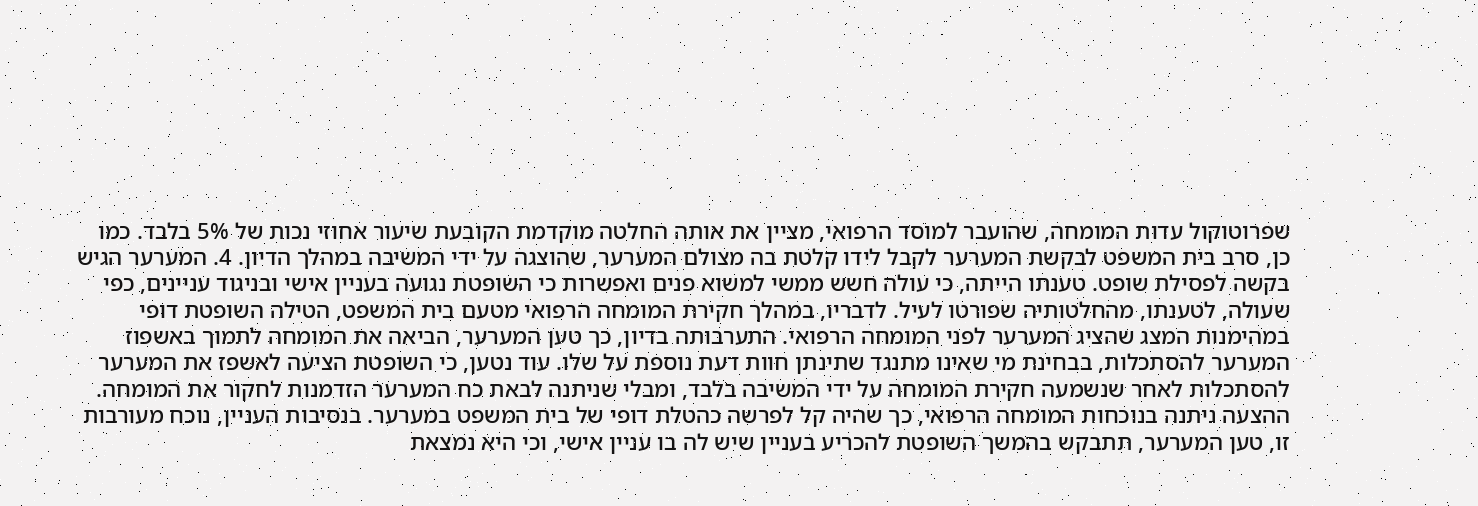שפרוטוקול עדות המומחה, שהועבר למוסד הרפואי, מציין את אותה החלטה מוקדמת הקובעת שיעור אחוזי נכות של 5% בלבד. כמו כן, סרב בית המשפט לבקשת המערער לקבל לידו קלטת בה מצולם המערער, שהוצגה על ידי המשיבה במהלך הדיון. 4. המערער הגיש בקשה לפסילת שופט. טענתו הייתה, כי עולה חשש ממשי למשוא פנים ואפשרות כי השופטת נגועה בעניין אישי ובניגוד עניינים, כפי שעולה, לטענתו, מהחלטותיה שפורטו לעיל. לדבריו, במהלך חקירת המומחה הרפואי מטעם בית המשפט, הטילה השופטת דופי במהימנות המצג שהציג המערער לפני המומחה הרפואי. התערבותה בדיון, כך טען המערער, הביאה את המומחה לתמוך באשפוז המערער להסתכלות, בבחינת מי שאינו מתנגד שתינתן חוות דעת נוספת על שלו. עוד נטען, כי השופטת הציעה לאשפז את המערער להסתכלות לאחר שנשמעה חקירת המומחה על ידי המשיבה בלבד, ומבלי שניתנה לבאת כח המערער הזדמנות לחקור את המומחה. ההצעה ניתנה בנוכחות המומחה הרפואי, כך שהיה קל לפרשה כהטלת דופי של בית המשפט במערער. בנסיבות העניין, נוכח מעורבות זו, טען המערער, תתבקש בהמשך השופטת להכריע בעניין שיש לה בו עניין אישי, וכי היא נמצאת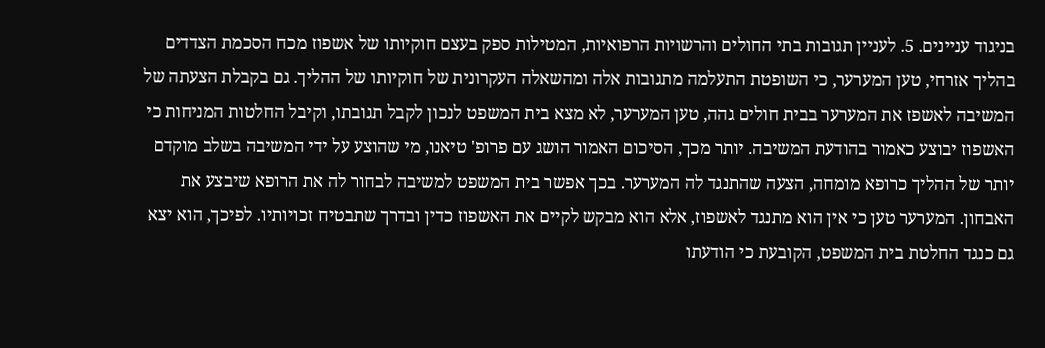בניגוד עניינים. 5. לעניין תגובות בתי החולים והרשויות הרפואיות, המטילות ספק בעצם חוקיותו של אשפוז מכח הסכמת הצדדים בהליך אזרחי, טען המערער, כי השופטת התעלמה מתגובות אלה ומהשאלה העקרונית של חוקיותו של ההליך. גם בקבלת הצעתה של המשיבה לאשפז את המערער בבית חולים גהה, טען המערער, לא מצא בית המשפט לנכון לקבל תגובתו, וקיבל החלטות המניחות כי האשפוז יבוצע כאמור בהודעת המשיבה. יותר מכך, הסיכום האמור הושג עם פרופ' טיאנו, מי שהוצע על ידי המשיבה בשלב מוקדם יותר של ההליך כרופא מומחה, הצעה שהתנגד לה המערער. בכך אפשר בית המשפט למשיבה לבחור לה את הרופא שיבצע את האבחון. המערער טען כי אין הוא מתנגד לאשפוז, אלא הוא מבקש לקיים את האשפוז כדין ובדרך שתבטיח זכויותיו. לפיכך, הוא יצא גם כנגד החלטת בית המשפט, הקובעת כי הודעתו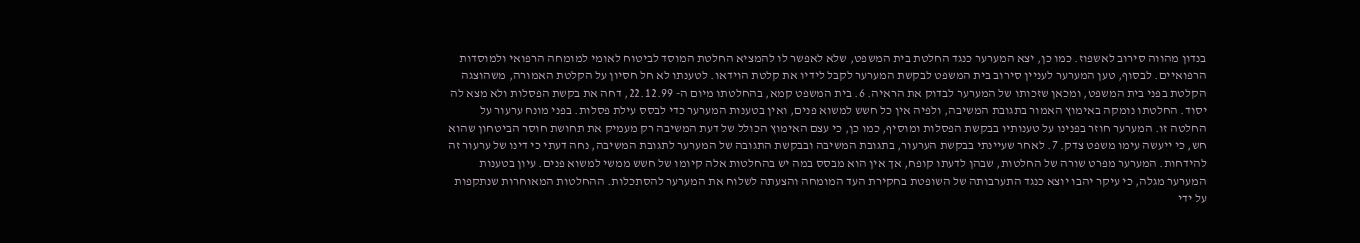בנדון מהווה סירוב לאשפוז. כמו כן, יצא המערער כנגד החלטת בית המשפט, שלא לאפשר לו להמציא החלטת המוסד לביטוח לאומי למומחה הרפואי ולמוסדות הרפואיים. לבסוף, טען המערער לעניין סירוב בית המשפט לבקשת המערער לקבל לידיו את קלטת הוידאו. לטענתו לא חל חסיון על הקלטת האמורה, משהוצגה הקלטת בפני בית המשפט, ומכאן שזכותו של המערער לבדוק את הראיה. 6. בית המשפט קמא, בהחלטתו מיום ה- 22.12.99, דחה את בקשת הפסלות ולא מצא לה יסוד. החלטתו נומקה באימוץ האמור בתגובת המשיבה, ולפיה אין כל חשש למשוא פנים, ואין בטענות המערער כדי לבסס עילת פסלות. בפני מונח ערעור על החלטה זו. המערער חוזר בפנינו על טענותיו בבקשת הפסלות ומוסיף, כמו כן, כי עצם האימוץ הכולל של דעת המשיבה רק מעמיק את תחושת חוסר הביטחון שהוא חש, כי ייעשה עימו משפט צדק. 7. לאחר שעיינתי בבקשת הערעור, בתגובת המשיבה ובבקשת התגובה של המערער לתגובת המשיבה, נחה דעתי כי דינו של ערעור זה להידחות. המערער מפרט שורה של החלטות, שבהן לדעתו קופח, אך אין הוא מבסס במה יש בהחלטות אלה קיומו של חשש ממשי למשוא פנים. עיון בטענות המערער מגלה, כי עיקר יהבו יוצא כנגד התערבותה של השופטת בחקירת העד המומחה והצעתה לשלוח את המערער להסתכלות. ההחלטות המאוחרות שנתקפות על ידי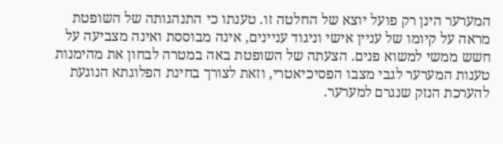המערער הינן רק פועל יוצא של החלטה זו. טענתו כי התנהגותה של השופטת מראה על קיומו של עניין אישי וניגוד עניינים, אינה מבוססת ואינה מצביעה על חשש ממשי למשוא פנים. הצעתה של השופטת באה במטרה לבחון את מהימנות טענות המערער לגבי מצבו הפסיכיאטרי, וזאת לצורך בחינת הפלוגתא הנוגעת להערכת הנזק שנגרם למערער.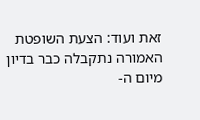זאת ועוד: הצעת השופטת האמורה נתקבלה כבר בדיון מיום ה-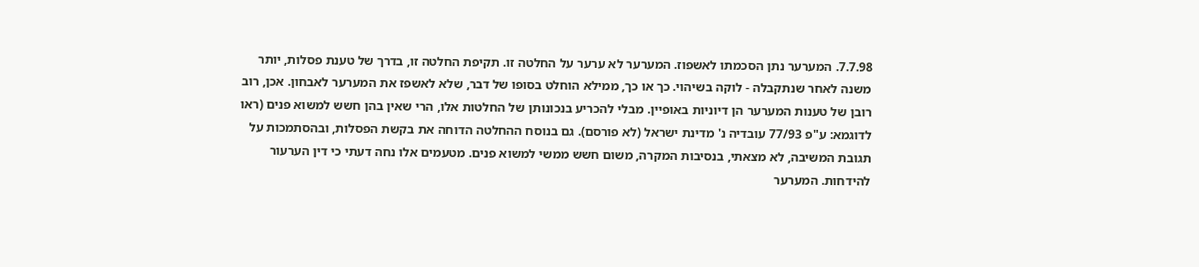7.7.98. המערער נתן הסכמתו לאשפוז. המערער לא ערער על החלטה זו. תקיפת החלטה זו, בדרך של טענת פסלות, יותר משנה לאחר שנתקבלה - לוקה בשיהוי. כך או כך, ממילא הוחלט בסופו של דבר, שלא לאשפז את המערער לאבחון. אכן, רוב רובן של טענות המערער הן דיוניות באופיין. מבלי להכריע בנכונותן של החלטות אלו, הרי שאין בהן חשש למשוא פנים (ראו לדוגמא: ע"פ 77/93 עובדיה נ' מדינת ישראל (לא פורסם). גם בנוסח ההחלטה הדוחה את בקשת הפסלות, ובהסתמכות על תגובת המשיבה, לא מצאתי, בנסיבות המקרה, משום חשש ממשי למשוא פנים. מטעמים אלו נחה דעתי כי דין הערעור להידחות. המערער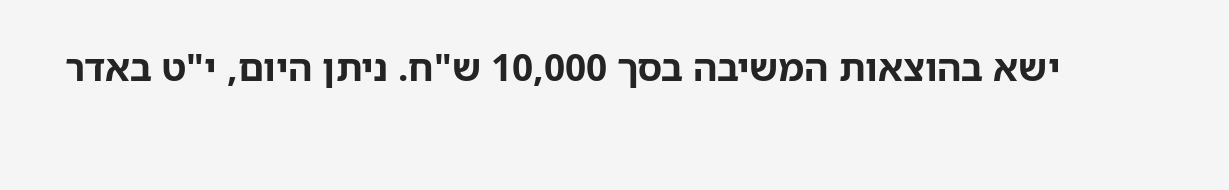ישא בהוצאות המשיבה בסך 10,000 ש"ח. ניתן היום, י"ט באדר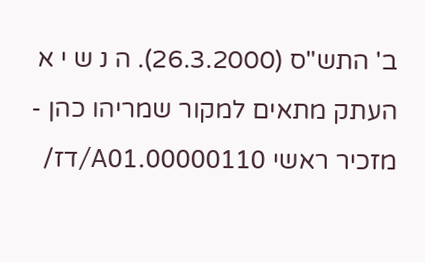ב' התש"ס (26.3.2000). ה נ ש י א העתק מתאים למקור שמריהו כהן - מזכיר ראשי 00000110.A01/דז/